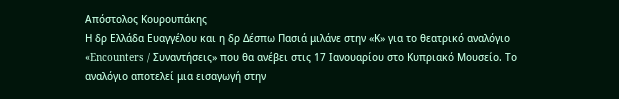Απόστολος Κουρουπάκης
Η δρ Ελλάδα Ευαγγέλου και η δρ Δέσπω Πασιά μιλάνε στην «Κ» για το θεατρικό αναλόγιο «Encounters / Συναντήσεις» που θα ανέβει στις 17 Ιανουαρίου στο Κυπριακό Μουσείο. Το αναλόγιο αποτελεί μια εισαγωγή στην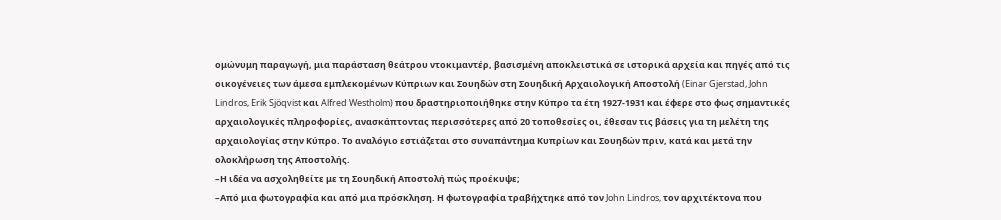ομώνυμη παραγωγή, μια παράσταση θεάτρου ντοκιμαντέρ, βασισμένη αποκλειστικά σε ιστορικά αρχεία και πηγές από τις οικογένειες των άμεσα εμπλεκομένων Κύπριων και Σουηδών στη Σουηδική Αρχαιολογική Αποστολή (Einar Gjerstad, John Lindros, Erik Sjöqvist και Alfred Westholm) που δραστηριοποιήθηκε στην Κύπρο τα έτη 1927-1931 και έφερε στο φως σημαντικές αρχαιολογικές πληροφορίες, ανασκάπτοντας περισσότερες από 20 τοποθεσίες οι, έθεσαν τις βάσεις για τη μελέτη της αρχαιολογίας στην Κύπρο. Το αναλόγιο εστιάζεται στο συναπάντημα Κυπρίων και Σουηδών πριν, κατά και μετά την ολοκλήρωση της Αποστολής.
–Η ιδέα να ασχοληθείτε με τη Σουηδική Αποστολή πώς προέκυψε;
–Από μια φωτογραφία και από μια πρόσκληση. Η φωτογραφία τραβήχτηκε από τον John Lindros, τον αρχιτέκτονα που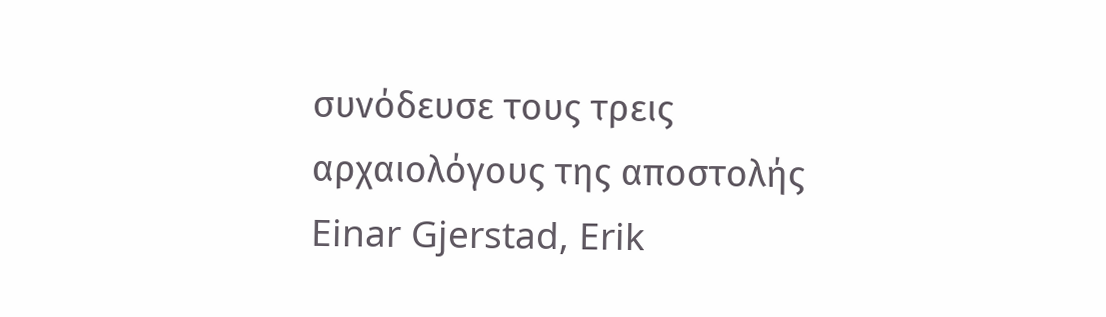συνόδευσε τους τρεις αρχαιολόγους της αποστολής Einar Gjerstad, Erik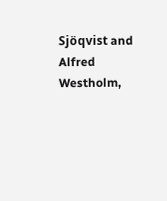Sjöqvist and Alfred Westholm,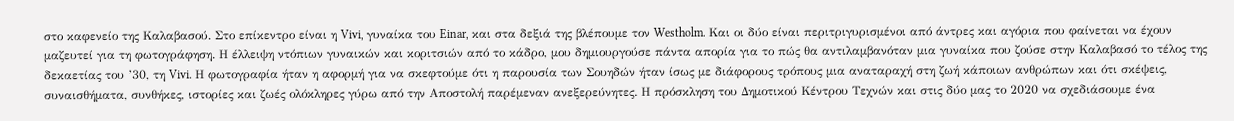στο καφενείο της Καλαβασού. Στο επίκεντρο είναι η Vivi, γυναίκα του Einar, και στα δεξιά της βλέπουμε τον Westholm. Και οι δύο είναι περιτριγυρισμένοι από άντρες και αγόρια που φαίνεται να έχουν μαζευτεί για τη φωτογράφηση. Η έλλειψη ντόπιων γυναικών και κοριτσιών από το κάδρο, μου δημιουργούσε πάντα απορία για το πώς θα αντιλαμβανόταν μια γυναίκα που ζούσε στην Καλαβασό το τέλος της δεκαετίας του ’30, τη Vivi. Η φωτογραφία ήταν η αφορμή για να σκεφτούμε ότι η παρουσία των Σουηδών ήταν ίσως με διάφορους τρόπους μια αναταραχή στη ζωή κάποιων ανθρώπων και ότι σκέψεις, συναισθήματα, συνθήκες, ιστορίες και ζωές ολόκληρες γύρω από την Αποστολή παρέμεναν ανεξερεύνητες. Η πρόσκληση του Δημοτικού Κέντρου Τεχνών και στις δύο μας το 2020 να σχεδιάσουμε ένα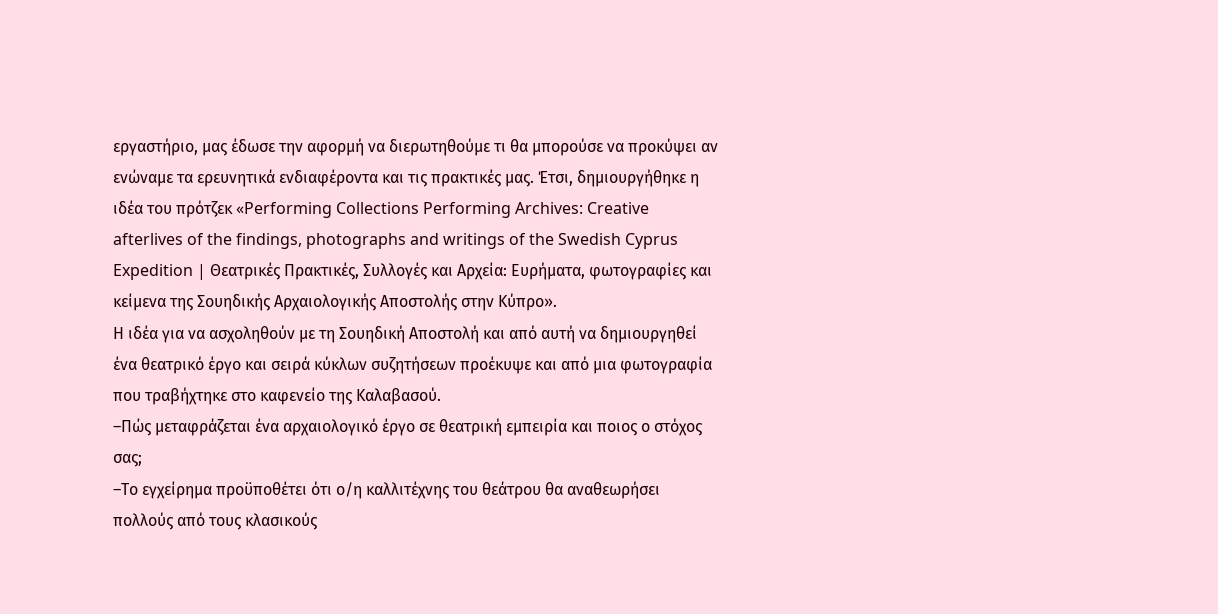εργαστήριο, μας έδωσε την αφορμή να διερωτηθούμε τι θα μπορούσε να προκύψει αν ενώναμε τα ερευνητικά ενδιαφέροντα και τις πρακτικές μας. Έτσι, δημιουργήθηκε η ιδέα του πρότζεκ «Performing Collections Performing Archives: Creative afterlives of the findings, photographs and writings of the Swedish Cyprus Expedition | Θεατρικές Πρακτικές, Συλλογές και Αρχεία: Ευρήματα, φωτογραφίες και κείμενα της Σουηδικής Αρχαιολογικής Αποστολής στην Κύπρο».
Η ιδέα για να ασχοληθούν με τη Σουηδική Αποστολή και από αυτή να δημιουργηθεί ένα θεατρικό έργο και σειρά κύκλων συζητήσεων προέκυψε και από μια φωτογραφία που τραβήχτηκε στο καφενείο της Καλαβασού.
–Πώς μεταφράζεται ένα αρχαιολογικό έργο σε θεατρική εμπειρία και ποιος ο στόχος σας;
–Το εγχείρημα προϋποθέτει ότι ο/η καλλιτέχνης του θεάτρου θα αναθεωρήσει πολλούς από τους κλασικούς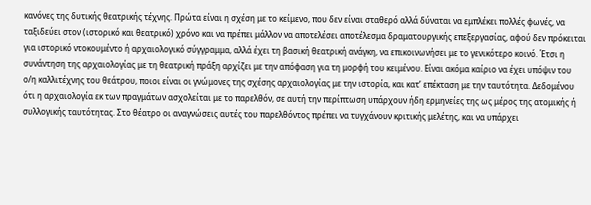κανόνες της δυτικής θεατρικής τέχνης. Πρώτα είναι η σχέση με το κείμενο, που δεν είναι σταθερό αλλά δύναται να εμπλέκει πολλές φωνές, να ταξιδεύει στον (ιστορικό και θεατρικό) χρόνο και να πρέπει μάλλον να αποτελέσει αποτέλεσμα δραματουργικής επεξεργασίας, αφού δεν πρόκειται για ιστορικό ντοκουμέντο ή αρχαιολογικό σύγγραμμα, αλλά έχει τη βασική θεατρική ανάγκη, να επικοινωνήσει με το γενικότερο κοινό. Έτσι η συνάντηση της αρχαιολογίας με τη θεατρική πράξη αρχίζει με την απόφαση για τη μορφή του κειμένου. Είναι ακόμα καίριο να έχει υπόψιν του ο/η καλλιτέχνης του θεάτρου, ποιοι είναι οι γνώμονες της σχέσης αρχαιολογίας με την ιστορία, και κατ’ επέκταση με την ταυτότητα. Δεδομένου ότι η αρχαιολογία εκ των πραγμάτων ασχολείται με το παρελθόν, σε αυτή την περίπτωση υπάρχουν ήδη ερμηνείες της ως μέρος της ατομικής ή συλλογικής ταυτότητας. Στο θέατρο οι αναγνώσεις αυτές του παρελθόντος πρέπει να τυγχάνουν κριτικής μελέτης, και να υπάρχει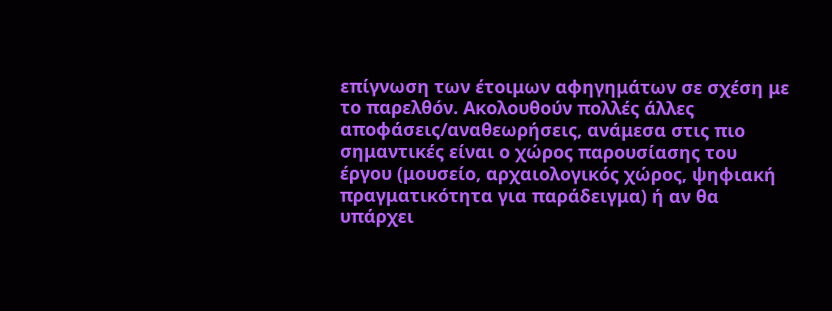επίγνωση των έτοιμων αφηγημάτων σε σχέση με το παρελθόν. Ακολουθούν πολλές άλλες αποφάσεις/αναθεωρήσεις, ανάμεσα στις πιο σημαντικές είναι ο χώρος παρουσίασης του έργου (μουσείο, αρχαιολογικός χώρος, ψηφιακή πραγματικότητα για παράδειγμα) ή αν θα υπάρχει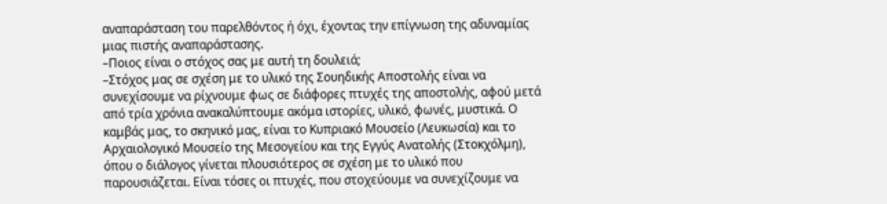αναπαράσταση του παρελθόντος ή όχι, έχοντας την επίγνωση της αδυναμίας μιας πιστής αναπαράστασης.
–Ποιος είναι ο στόχος σας με αυτή τη δουλειά;
–Στόχος μας σε σχέση με το υλικό της Σουηδικής Αποστολής είναι να συνεχίσουμε να ρίχνουμε φως σε διάφορες πτυχές της αποστολής, αφού μετά από τρία χρόνια ανακαλύπτουμε ακόμα ιστορίες, υλικό, φωνές, μυστικά. Ο καμβάς μας, το σκηνικό μας, είναι το Κυπριακό Μουσείο (Λευκωσία) και το Αρχαιολογικό Μουσείο της Μεσογείου και της Εγγύς Ανατολής (Στοκχόλμη), όπου ο διάλογος γίνεται πλουσιότερος σε σχέση με το υλικό που παρουσιάζεται. Είναι τόσες οι πτυχές, που στοχεύουμε να συνεχίζουμε να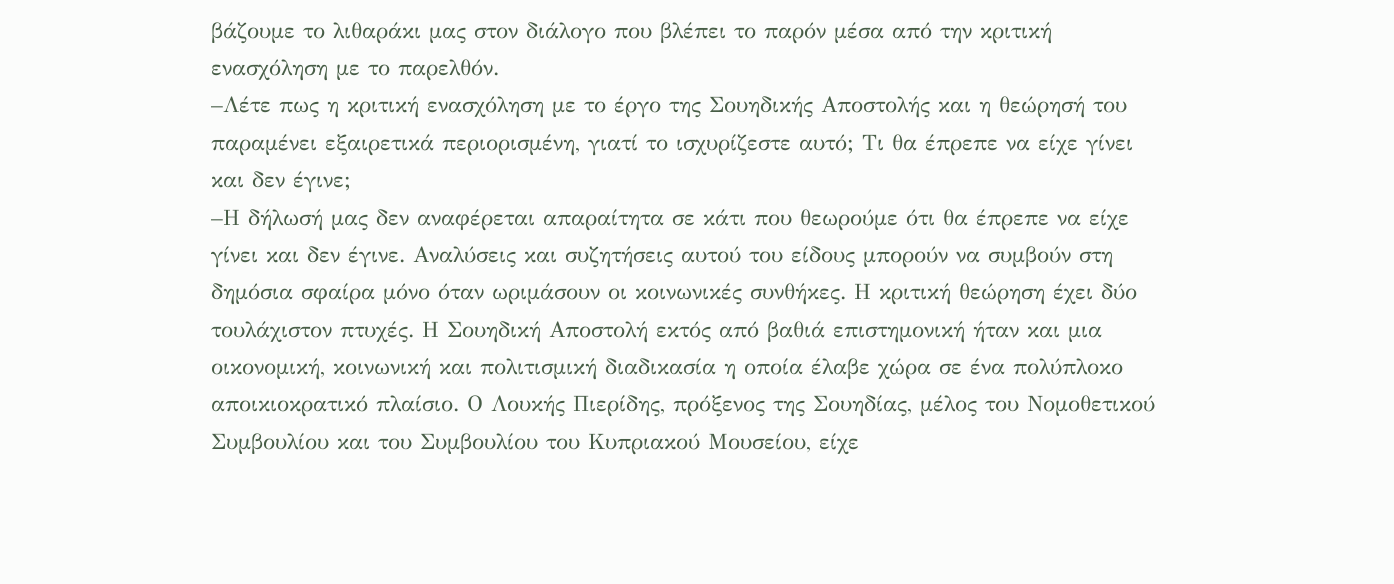βάζουμε το λιθαράκι μας στον διάλογο που βλέπει το παρόν μέσα από την κριτική ενασχόληση με το παρελθόν.
–Λέτε πως η κριτική ενασχόληση με το έργο της Σουηδικής Αποστολής και η θεώρησή του παραμένει εξαιρετικά περιορισμένη, γιατί το ισχυρίζεστε αυτό; Τι θα έπρεπε να είχε γίνει και δεν έγινε;
–Η δήλωσή μας δεν αναφέρεται απαραίτητα σε κάτι που θεωρούμε ότι θα έπρεπε να είχε γίνει και δεν έγινε. Αναλύσεις και συζητήσεις αυτού του είδους μπορούν να συμβούν στη δημόσια σφαίρα μόνο όταν ωριμάσουν οι κοινωνικές συνθήκες. Η κριτική θεώρηση έχει δύο τουλάχιστον πτυχές. Η Σουηδική Αποστολή εκτός από βαθιά επιστημονική ήταν και μια οικονομική, κοινωνική και πολιτισμική διαδικασία η οποία έλαβε χώρα σε ένα πολύπλοκο αποικιοκρατικό πλαίσιο. Ο Λουκής Πιερίδης, πρόξενος της Σουηδίας, μέλος του Νομοθετικού Συμβουλίου και του Συμβουλίου του Κυπριακού Μουσείου, είχε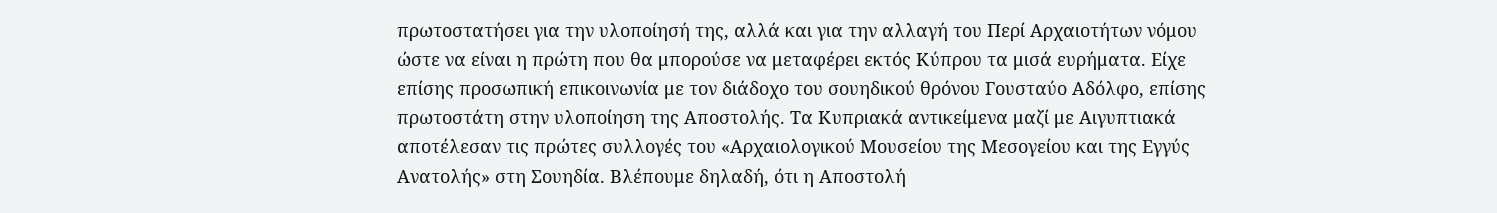πρωτοστατήσει για την υλοποίησή της, αλλά και για την αλλαγή του Περί Αρχαιοτήτων νόμου ώστε να είναι η πρώτη που θα μπορούσε να μεταφέρει εκτός Κύπρου τα μισά ευρήματα. Είχε επίσης προσωπική επικοινωνία με τον διάδοχο του σουηδικού θρόνου Γουσταύο Αδόλφο, επίσης πρωτοστάτη στην υλοποίηση της Αποστολής. Τα Κυπριακά αντικείμενα μαζί με Αιγυπτιακά αποτέλεσαν τις πρώτες συλλογές του «Αρχαιολογικού Μουσείου της Μεσογείου και της Εγγύς Ανατολής» στη Σουηδία. Βλέπουμε δηλαδή, ότι η Αποστολή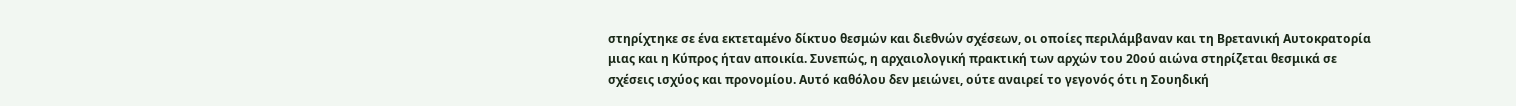στηρίχτηκε σε ένα εκτεταμένο δίκτυο θεσμών και διεθνών σχέσεων, οι οποίες περιλάμβαναν και τη Βρετανική Αυτοκρατορία μιας και η Κύπρος ήταν αποικία. Συνεπώς, η αρχαιολογική πρακτική των αρχών του 20ού αιώνα στηρίζεται θεσμικά σε σχέσεις ισχύος και προνομίου. Αυτό καθόλου δεν μειώνει, ούτε αναιρεί το γεγονός ότι η Σουηδική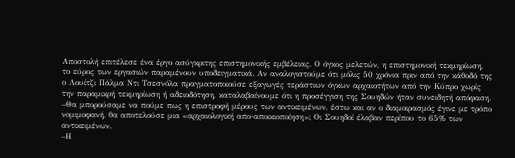Αποστολή επιτέλεσε ένα έργο ασύγκριτης επιστημονικής εμβέλειας. Ο όγκος μελετών, η επιστημονική τεκμηρίωση, το εύρος των εργασιών παραμένουν υποδειγματικά. Αν αναλογιστούμε ότι μόλις 50 χρόνια πριν από την κάθοδό της ο Λουίτζι Πάλμα Ντι Τσεσνόλα πραγματοποιούσε εξαγωγές τεράστιων όγκων αρχαιοτήτων από την Κύπρο χωρίς την παραμικρή τεκμηρίωση ή αδειοδότηση, καταλαβαίνουμε ότι η προσέγγιση της Σουηδών ήταν συνειδητή απόφαση.
–Θα μπορούσαμε να πούμε πως η επιστροφή μέρους των αντικειμένων, έστω και αν ο διαμοιρασμός έγινε με τρόπο νομιμοφανή, θα αποτελούσε μια «αρχαιολογική απο-αποικιοποίηση»; Οι Σουηδοί έλαβαν περίπου το 65% των αντικειμένων.
–Η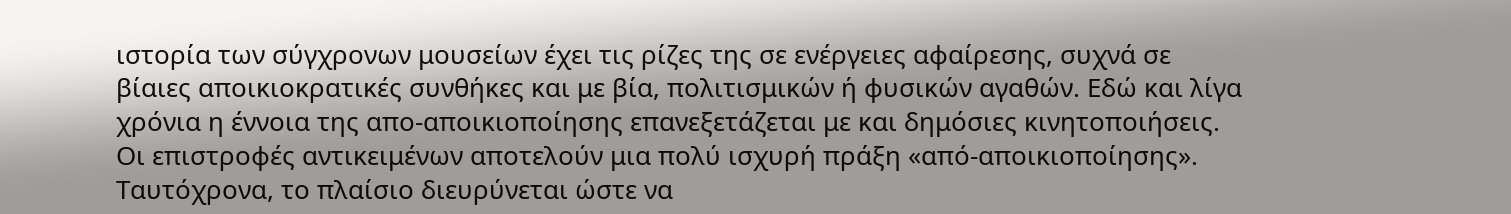ιστορία των σύγχρονων μουσείων έχει τις ρίζες της σε ενέργειες αφαίρεσης, συχνά σε βίαιες αποικιοκρατικές συνθήκες και με βία, πολιτισμικών ή φυσικών αγαθών. Εδώ και λίγα χρόνια η έννοια της απο-αποικιοποίησης επανεξετάζεται με και δημόσιες κινητοποιήσεις. Οι επιστροφές αντικειμένων αποτελούν μια πολύ ισχυρή πράξη «από-αποικιοποίησης». Ταυτόχρονα, το πλαίσιο διευρύνεται ώστε να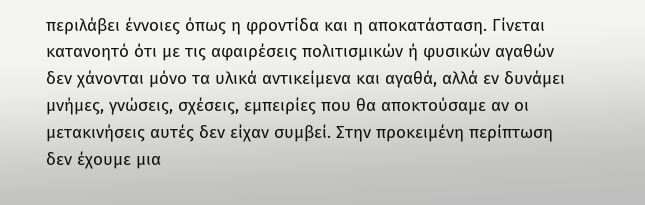περιλάβει έννοιες όπως η φροντίδα και η αποκατάσταση. Γίνεται κατανοητό ότι με τις αφαιρέσεις πολιτισμικών ή φυσικών αγαθών δεν χάνονται μόνο τα υλικά αντικείμενα και αγαθά, αλλά εν δυνάμει μνήμες, γνώσεις, σχέσεις, εμπειρίες που θα αποκτούσαμε αν οι μετακινήσεις αυτές δεν είχαν συμβεί. Στην προκειμένη περίπτωση δεν έχουμε μια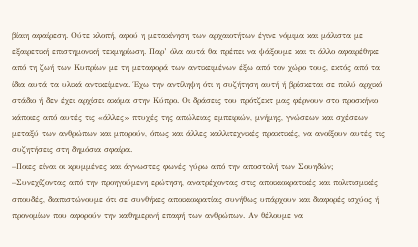βίαιη αφαίρεση. Ούτε κλοπή, αφού η μετακίνηση των αρχαιοτήτων έγινε νόμιμα και μάλιστα με εξαιρετική επιστημονική τεκμηρίωση. Παρ’ όλα αυτά θα πρέπει να ψάξουμε και τι άλλο αφαιρέθηκε από τη ζωή των Κυπρίων με τη μεταφορά των αντικειμένων έξω από τον χώρο τους, εκτός από τα ίδια αυτά τα υλικά αντικείμενα. Έχω την αντίληψη ότι η συζήτηση αυτή ή βρίσκεται σε πολύ αρχικό στάδιο ή δεν έχει αρχίσει ακόμα στην Κύπρο. Οι δράσεις του πρότζεκτ μας φέρνουν στο προσκήνιο κάποιες από αυτές τις «άλλες» πτυχές της απώλειας εμπειριών, μνήμης, γνώσεων και σχέσεων μεταξύ των ανθρώπων και μπορούν, όπως και άλλες καλλιτεχνικές πρακτικές, να ανοίξουν αυτές τις συζητήσεις στη δημόσια σφαίρα.
–Ποιες είναι οι κρυμμένες και άγνωστες φωνές γύρω από την αποστολή των Σουηδών;
–Συνεχίζοντας από την προηγούμενη ερώτηση, ανατρέχοντας στις αποικιοκρατικές και πολιτισμικές σπουδές, διαπιστώνουμε ότι σε συνθήκες αποικιοκρατίας συνήθως υπάρχουν και διαφορές ισχύος ή προνομίων που αφορούν την καθημερινή επαφή των ανθρώπων. Αν θέλουμε να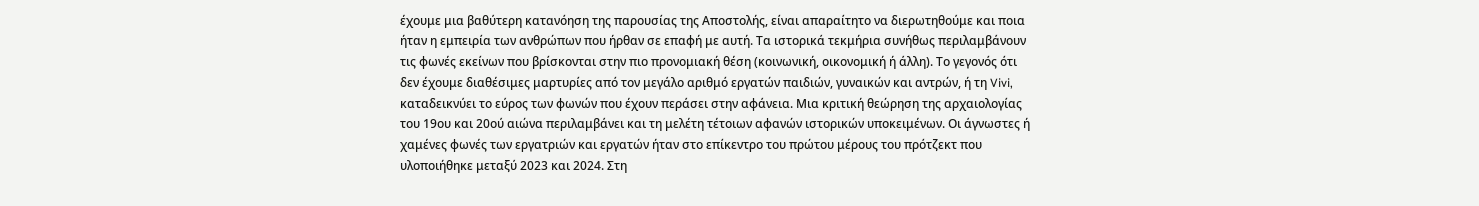έχουμε μια βαθύτερη κατανόηση της παρουσίας της Αποστολής, είναι απαραίτητο να διερωτηθούμε και ποια ήταν η εμπειρία των ανθρώπων που ήρθαν σε επαφή με αυτή. Τα ιστορικά τεκμήρια συνήθως περιλαμβάνουν τις φωνές εκείνων που βρίσκονται στην πιο προνομιακή θέση (κοινωνική, οικονομική ή άλλη). Το γεγονός ότι δεν έχουμε διαθέσιμες μαρτυρίες από τον μεγάλο αριθμό εργατών παιδιών, γυναικών και αντρών, ή τη Vivi, καταδεικνύει το εύρος των φωνών που έχουν περάσει στην αφάνεια. Μια κριτική θεώρηση της αρχαιολογίας του 19ου και 20ού αιώνα περιλαμβάνει και τη μελέτη τέτοιων αφανών ιστορικών υποκειμένων. Οι άγνωστες ή χαμένες φωνές των εργατριών και εργατών ήταν στο επίκεντρο του πρώτου μέρους του πρότζεκτ που υλοποιήθηκε μεταξύ 2023 και 2024. Στη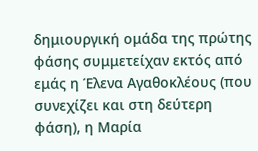δημιουργική ομάδα της πρώτης φάσης συμμετείχαν εκτός από εμάς η Έλενα Αγαθοκλέους (που συνεχίζει και στη δεύτερη φάση), η Μαρία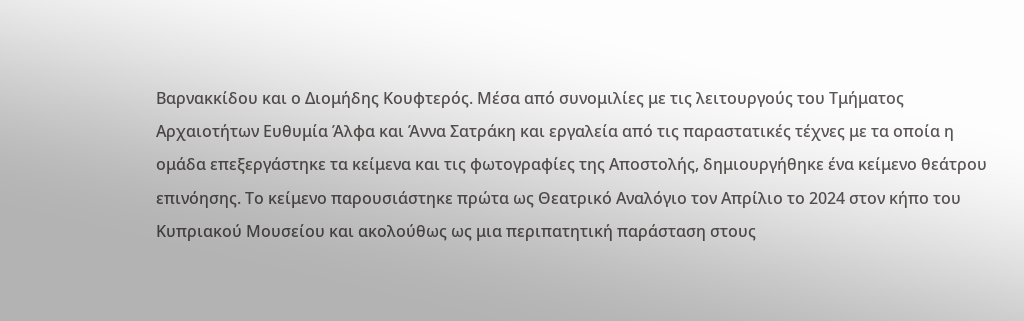Βαρνακκίδου και ο Διομήδης Κουφτερός. Μέσα από συνομιλίες με τις λειτουργούς του Τμήματος Αρχαιοτήτων Ευθυμία Άλφα και Άννα Σατράκη και εργαλεία από τις παραστατικές τέχνες με τα οποία η ομάδα επεξεργάστηκε τα κείμενα και τις φωτογραφίες της Αποστολής, δημιουργήθηκε ένα κείμενο θεάτρου επινόησης. Το κείμενο παρουσιάστηκε πρώτα ως Θεατρικό Αναλόγιο τον Απρίλιο το 2024 στον κήπο του Κυπριακού Μουσείου και ακολούθως ως μια περιπατητική παράσταση στους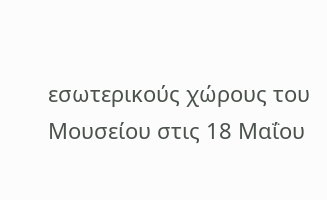εσωτερικούς χώρους του Μουσείου στις 18 Μαΐου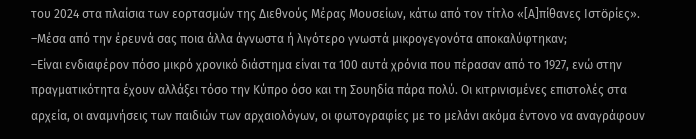του 2024 στα πλαίσια των εορτασμών της Διεθνούς Μέρας Μουσείων, κάτω από τον τίτλο «[Α]πίθανες Ιστӧρίες».
–Μέσα από την έρευνά σας ποια άλλα άγνωστα ή λιγότερο γνωστά μικρογεγονότα αποκαλύφτηκαν;
–Είναι ενδιαφέρον πόσο μικρό χρονικό διάστημα είναι τα 100 αυτά χρόνια που πέρασαν από το 1927, ενώ στην πραγματικότητα έχουν αλλάξει τόσο την Κύπρο όσο και τη Σουηδία πάρα πολύ. Οι κιτρινισμένες επιστολές στα αρχεία, οι αναμνήσεις των παιδιών των αρχαιολόγων, οι φωτογραφίες με το μελάνι ακόμα έντονο να αναγράφουν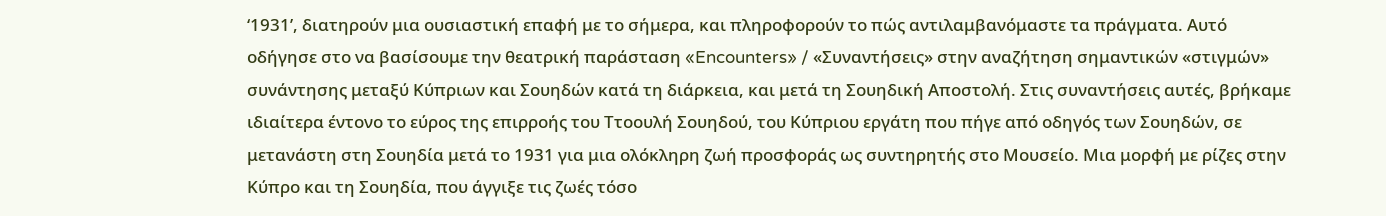‘1931’, διατηρούν μια ουσιαστική επαφή με το σήμερα, και πληροφορούν το πώς αντιλαμβανόμαστε τα πράγματα. Αυτό οδήγησε στο να βασίσουμε την θεατρική παράσταση «Encounters» / «Συναντήσεις» στην αναζήτηση σημαντικών «στιγμών» συνάντησης μεταξύ Κύπριων και Σουηδών κατά τη διάρκεια, και μετά τη Σουηδική Αποστολή. Στις συναντήσεις αυτές, βρήκαμε ιδιαίτερα έντονο το εύρος της επιρροής του Ττοουλή Σουηδού, του Κύπριου εργάτη που πήγε από οδηγός των Σουηδών, σε μετανάστη στη Σουηδία μετά το 1931 για μια ολόκληρη ζωή προσφοράς ως συντηρητής στο Μουσείο. Μια μορφή με ρίζες στην Κύπρο και τη Σουηδία, που άγγιξε τις ζωές τόσο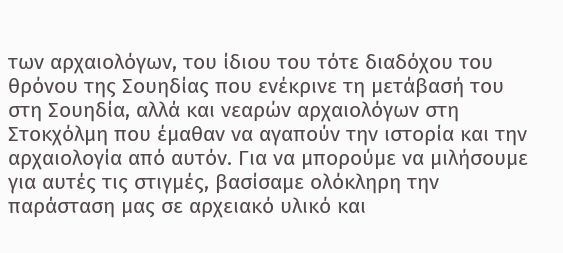των αρχαιολόγων, του ίδιου του τότε διαδόχου του θρόνου της Σουηδίας που ενέκρινε τη μετάβασή του στη Σουηδία, αλλά και νεαρών αρχαιολόγων στη Στοκχόλμη που έμαθαν να αγαπούν την ιστορία και την αρχαιολογία από αυτόν. Για να μπορούμε να μιλήσουμε για αυτές τις στιγμές, βασίσαμε ολόκληρη την παράσταση μας σε αρχειακό υλικό και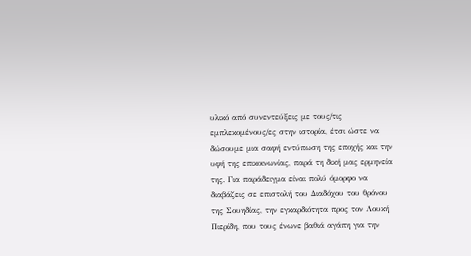υλικό από συνεντεύξεις με τους/τις εμπλεκομένους/ες στην ιστορία, έτσι ώστε να δώσουμε μια σαφή εντύπωση της εποχής και την υφή της επικοινωνίας, παρά τη δική μας ερμηνεία της. Για παράδειγμα είναι πολύ όμορφο να διαβάζεις σε επιστολή του Διαδόχου του θρόνου της Σουηδίας, την εγκαρδιότητα προς τον Λουκή Πιερίδη, που τους ένωνε βαθιά αγάπη για την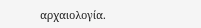αρχαιολογία.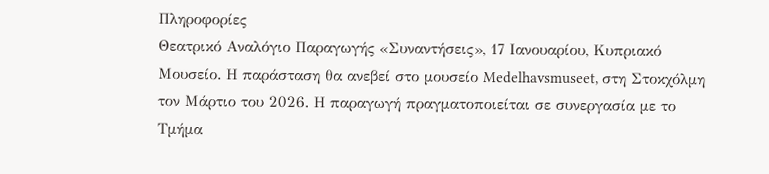Πληροφορίες
Θεατρικό Αναλόγιο Παραγωγής «Συναντήσεις», 17 Ιανουαρίου, Κυπριακό Μουσείο. Η παράσταση θα ανεβεί στο μουσείο Medelhavsmuseet, στη Στοκχόλμη τον Μάρτιο του 2026. Η παραγωγή πραγματοποιείται σε συνεργασία με το Τμήμα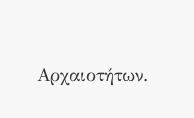Αρχαιοτήτων.